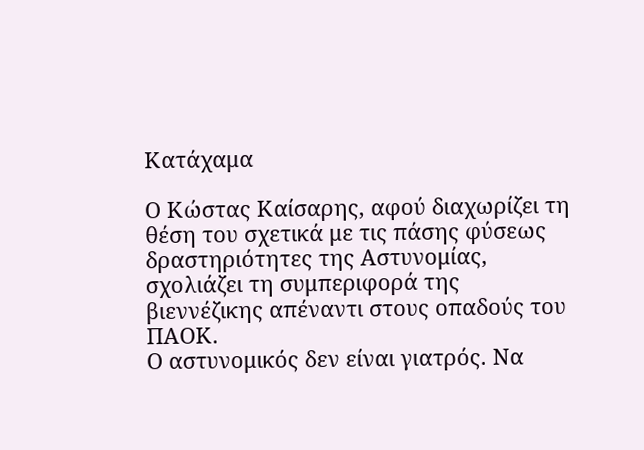Κατάχαμα

Ο Κώστας Καίσαρης, αφού διαχωρίζει τη θέση του σχετικά με τις πάσης φύσεως δραστηριότητες της Αστυνομίας, σχολιάζει τη συμπεριφορά της βιεννέζικης απέναντι στους οπαδούς του ΠΑΟΚ.
Ο αστυνομικός δεν είναι γιατρός. Να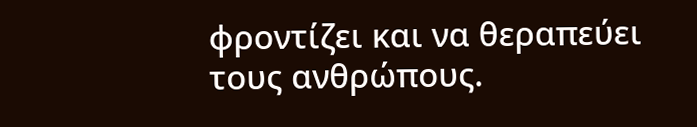φροντίζει και να θεραπεύει τους ανθρώπους.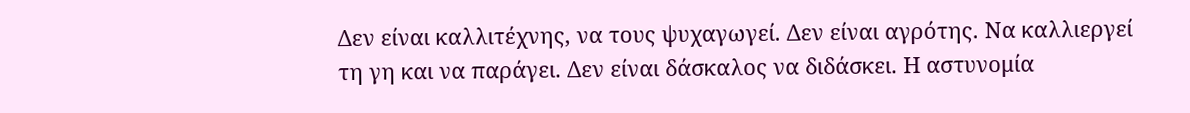Δεν είναι καλλιτέχνης, να τους ψυχαγωγεί. Δεν είναι αγρότης. Να καλλιεργεί τη γη και να παράγει. Δεν είναι δάσκαλος να διδάσκει. Η αστυνομία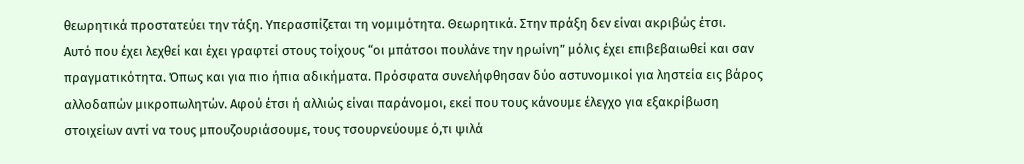θεωρητικά προστατεύει την τάξη. Υπερασπίζεται τη νομιμότητα. Θεωρητικά. Στην πράξη δεν είναι ακριβώς έτσι.
Αυτό που έχει λεχθεί και έχει γραφτεί στους τοίχους “οι μπάτσοι πουλάνε την ηρωίνη” μόλις έχει επιβεβαιωθεί και σαν πραγματικότητα. Όπως και για πιο ήπια αδικήματα. Πρόσφατα συνελήφθησαν δύο αστυνομικοί για ληστεία εις βάρος αλλοδαπών μικροπωλητών. Αφού έτσι ή αλλιώς είναι παράνομοι, εκεί που τους κάνουμε έλεγχο για εξακρίβωση στοιχείων αντί να τους μπουζουριάσουμε, τους τσουρνεύουμε ό,τι ψιλά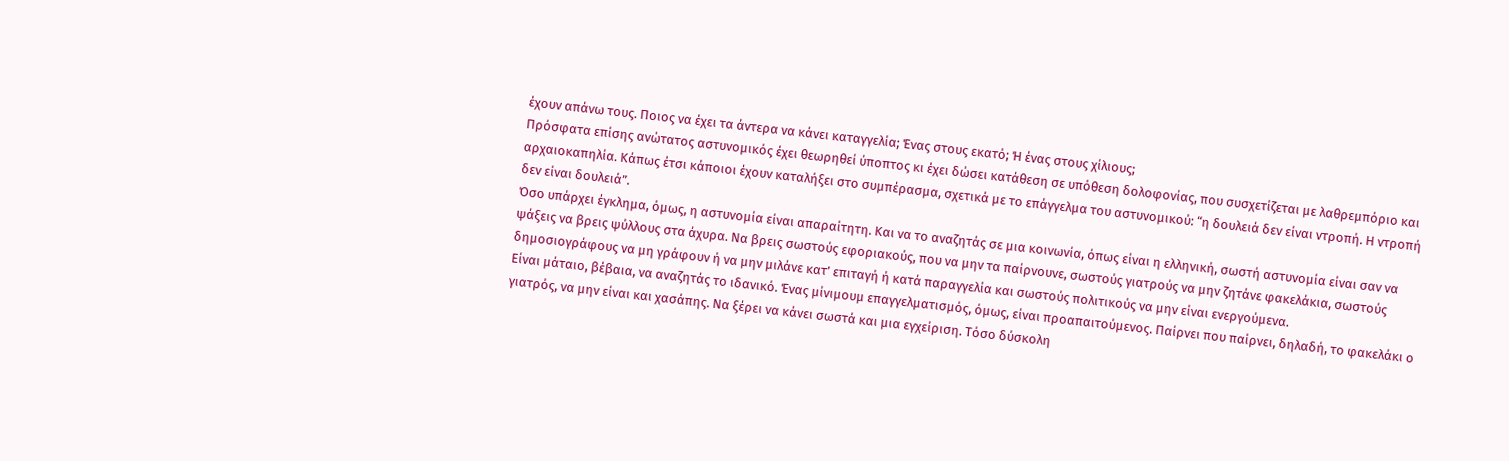έχουν απάνω τους. Ποιος να έχει τα άντερα να κάνει καταγγελία; Ένας στους εκατό; Ή ένας στους χίλιους;
Πρόσφατα επίσης ανώτατος αστυνομικός έχει θεωρηθεί ύποπτος κι έχει δώσει κατάθεση σε υπόθεση δολοφονίας, που συσχετίζεται με λαθρεμπόριο και αρχαιοκαπηλία. Κάπως έτσι κάποιοι έχουν καταλήξει στο συμπέρασμα, σχετικά με το επάγγελμα του αστυνομικού: “η δουλειά δεν είναι ντροπή. Η ντροπή δεν είναι δουλειά”.
Όσο υπάρχει έγκλημα, όμως, η αστυνομία είναι απαραίτητη. Και να το αναζητάς σε μια κοινωνία, όπως είναι η ελληνική, σωστή αστυνομία είναι σαν να ψάξεις να βρεις ψύλλους στα άχυρα. Να βρεις σωστούς εφοριακούς, που να μην τα παίρνουνε, σωστούς γιατρούς να μην ζητάνε φακελάκια, σωστούς δημοσιογράφους να μη γράφουν ή να μην μιλάνε κατ’ επιταγή ή κατά παραγγελία και σωστούς πολιτικούς να μην είναι ενεργούμενα.
Είναι μάταιο, βέβαια, να αναζητάς το ιδανικό. Ένας μίνιμουμ επαγγελματισμός, όμως, είναι προαπαιτούμενος. Παίρνει που παίρνει, δηλαδή, το φακελάκι ο γιατρός, να μην είναι και χασάπης. Να ξέρει να κάνει σωστά και μια εγχείριση. Τόσο δύσκολη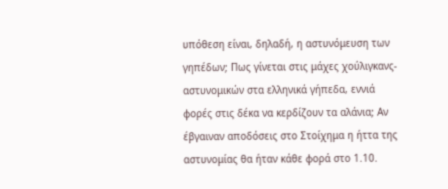υπόθεση είναι, δηλαδή, η αστυνόμευση των γηπέδων; Πως γίνεται στις μάχες χούλιγκανς-αστυνομικών στα ελληνικά γήπεδα, εννιά φορές στις δέκα να κερδίζουν τα αλάνια; Αν έβγαιναν αποδόσεις στο Στοίχημα η ήττα της αστυνομίας θα ήταν κάθε φορά στο 1.10.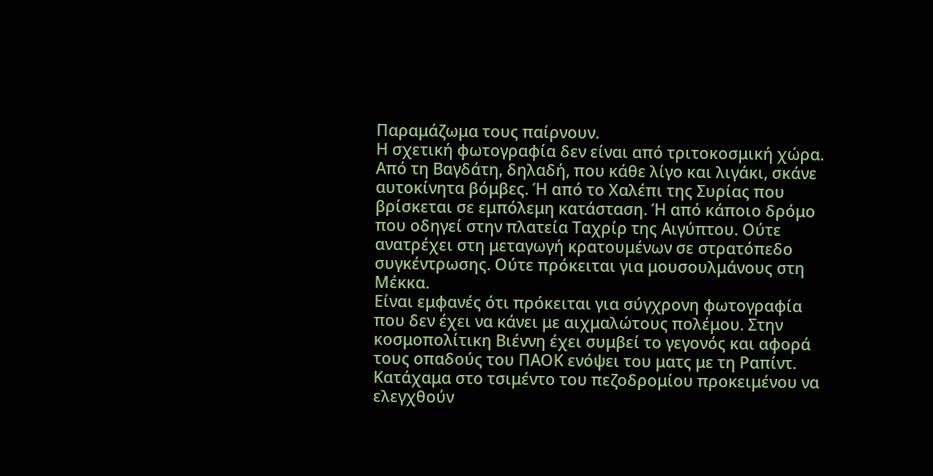Παραμάζωμα τους παίρνουν.
Η σχετική φωτογραφία δεν είναι από τριτοκοσμική χώρα. Από τη Βαγδάτη, δηλαδή, που κάθε λίγο και λιγάκι, σκάνε αυτοκίνητα βόμβες. Ή από το Χαλέπι της Συρίας που βρίσκεται σε εμπόλεμη κατάσταση. Ή από κάποιο δρόμο που οδηγεί στην πλατεία Ταχρίρ της Αιγύπτου. Ούτε ανατρέχει στη μεταγωγή κρατουμένων σε στρατόπεδο συγκέντρωσης. Ούτε πρόκειται για μουσουλμάνους στη Μέκκα.
Είναι εμφανές ότι πρόκειται για σύγχρονη φωτογραφία που δεν έχει να κάνει με αιχμαλώτους πολέμου. Στην κοσμοπολίτικη Βιέννη έχει συμβεί το γεγονός και αφορά τους οπαδούς του ΠΑΟΚ ενόψει του ματς με τη Ραπίντ. Κατάχαμα στο τσιμέντο του πεζοδρομίου προκειμένου να ελεγχθούν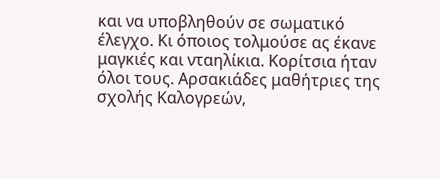και να υποβληθούν σε σωματικό έλεγχο. Κι όποιος τολμούσε ας έκανε μαγκιές και νταηλίκια. Κορίτσια ήταν όλοι τους. Αρσακιάδες μαθήτριες της σχολής Καλογρεών,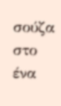σούζα στο ένα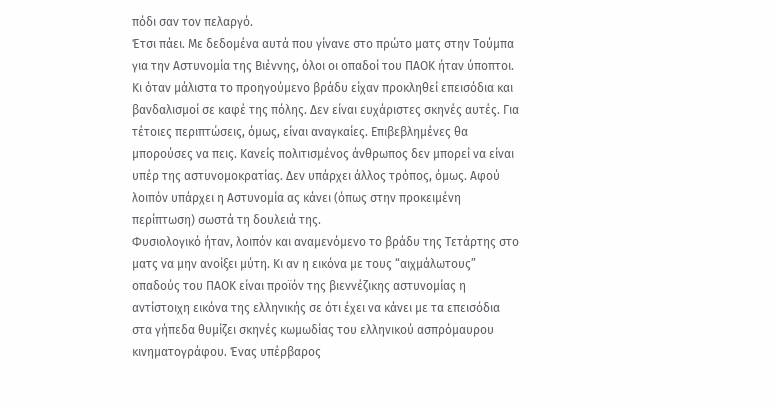πόδι σαν τον πελαργό.
Έτσι πάει. Με δεδομένα αυτά που γίνανε στο πρώτο ματς στην Τούμπα για την Αστυνομία της Βιέννης, όλοι οι οπαδοί του ΠΑΟΚ ήταν ύποπτοι. Κι όταν μάλιστα το προηγούμενο βράδυ είχαν προκληθεί επεισόδια και βανδαλισμοί σε καφέ της πόλης. Δεν είναι ευχάριστες σκηνές αυτές. Για τέτοιες περιπτώσεις, όμως, είναι αναγκαίες. Επιβεβλημένες θα μπορούσες να πεις. Κανείς πολιτισμένος άνθρωπος δεν μπορεί να είναι υπέρ της αστυνομοκρατίας. Δεν υπάρχει άλλος τρόπος, όμως. Αφού λοιπόν υπάρχει η Αστυνομία ας κάνει (όπως στην προκειμένη περίπτωση) σωστά τη δουλειά της.
Φυσιολογικό ήταν, λοιπόν και αναμενόμενο το βράδυ της Τετάρτης στο ματς να μην ανοίξει μύτη. Κι αν η εικόνα με τους “αιχμάλωτους” οπαδούς του ΠΑΟΚ είναι προϊόν της βιεννέζικης αστυνομίας η αντίστοιχη εικόνα της ελληνικής σε ότι έχει να κάνει με τα επεισόδια στα γήπεδα θυμίζει σκηνές κωμωδίας του ελληνικού ασπρόμαυρου κινηματογράφου. Ένας υπέρβαρος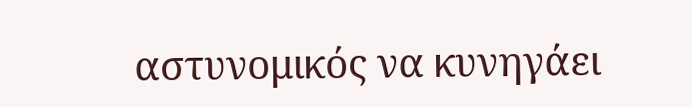αστυνομικός να κυνηγάει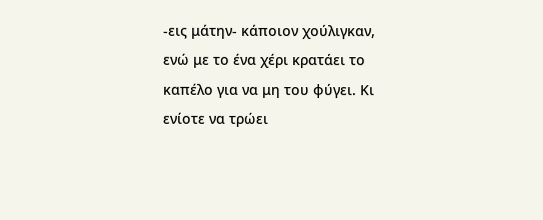-εις μάτην- κάποιον χούλιγκαν, ενώ με το ένα χέρι κρατάει το καπέλο για να μη του φύγει. Κι ενίοτε να τρώει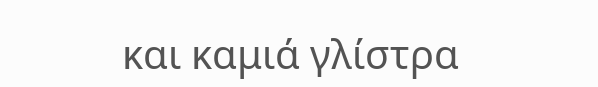και καμιά γλίστρα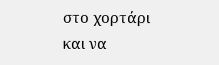στο χορτάρι και να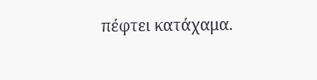πέφτει κατάχαμα.